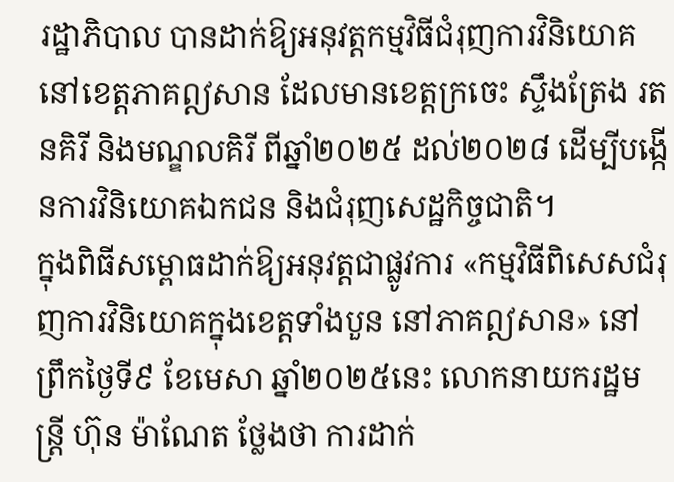រដ្ឋាភិបាល បានដាក់ឱ្យអនុវត្តកម្មវិធីជំរុញការវិនិយោគនៅខេត្តភាគឦសាន ដែលមានខេត្តក្រចេះ ស្ទឹងត្រែង រតនគិរី និងមណ្ឌលគិរី ពីឆ្នាំ២០២៥ ដល់២០២៨ ដើម្បីបង្កើនការវិនិយោគឯកជន និងជំរុញសេដ្ឋកិច្ចជាតិ។
ក្នុងពិធីសម្ពោធដាក់ឱ្យអនុវត្តជាផ្លូវការ «កម្មវិធីពិសេសជំរុញការវិនិយោគក្នុងខេត្តទាំងបួន នៅភាគឦសាន» នៅព្រឹកថ្ងៃទី៩ ខែមេសា ឆ្នាំ២០២៥នេះ លោកនាយករដ្ឋមន្ត្រី ហ៊ុន ម៉ាណែត ថ្លែងថា ការដាក់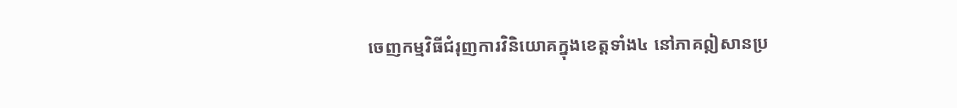ចេញកម្មវិធីជំរុញការវិនិយោគក្នុងខេត្តទាំង៤ នៅភាគឦសានប្រ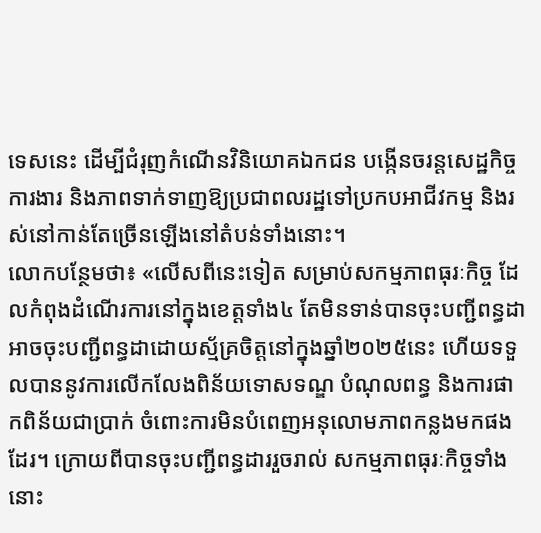ទេសនេះ ដើម្បីជំរុញកំណើនវិនិយោគឯកជន បង្កើនចរន្តសេដ្ឋកិច្ច ការងារ និងភាពទាក់ទាញឱ្យប្រជាពលរដ្ឋទៅប្រកបអាជីវកម្ម និងរស់នៅកាន់តែច្រើនឡើងនៅតំបន់ទាំងនោះ។
លោកបន្ថែមថា៖ «លើសពីនេះទៀត សម្រាប់សកម្មភាពធុរៈកិច្ច ដែលកំពុងដំណើរការនៅក្នុងខេត្តទាំង៤ តែមិនទាន់បានចុះបញ្ជីពន្ធដា អាចចុះបញ្ជីពន្ធដាដោយស្ម័គ្រចិត្តនៅក្នុងឆ្នាំ២០២៥នេះ ហើយទទួលបាននូវការលើកលែងពិន័យទោសទណ្ឌ បំណុលពន្ធ និងការផាកពិន័យជាប្រាក់ ចំពោះការមិនបំពេញអនុលោមភាពកន្លងមកផងដែរ។ ក្រោយពីបានចុះបញ្ជីពន្ធដាររួចរាល់ សកម្មភាពធុរៈកិច្ចទាំងនោះ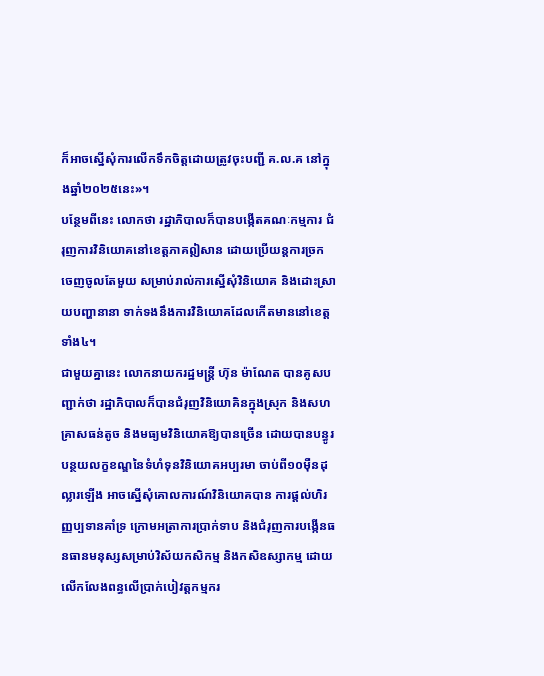ក៏អាចស្នើសុំការលើកទឹកចិត្តដោយត្រូវចុះបញ្ជី គ.ល.គ នៅក្នុងឆ្នាំ២០២៥នេះ»។
បន្ថែមពីនេះ លោកថា រដ្ឋាភិបាលក៏បានបង្កើតគណៈកម្មការ ជំរុញការវិនិយោគនៅខេត្តភាគឦសាន ដោយប្រើយន្តការច្រកចេញចូលតែមួយ សម្រាប់រាល់ការស្នើសុំវិនិយោគ និងដោះស្រាយបញ្ហានានា ទាក់ទងនឹងការវិនិយោគដែលកើតមាននៅខេត្តទាំង៤។
ជាមួយគ្នានេះ លោកនាយករដ្ឋមន្ត្រី ហ៊ុន ម៉ាណែត បានគូសបញ្ជាក់ថា រដ្ឋាភិបាលក៏បានជំរុញវិនិយោគិនក្នុងស្រុក និងសហគ្រាសធន់តូច និងមធ្យមវិនិយោគឱ្យបានច្រើន ដោយបានបន្ធូរបន្ថយលក្ខខណ្ឌនៃទំហំទុនវិនិយោគអប្បរមា ចាប់ពី១០ម៉ឺនដុល្លារឡើង អាចស្នើសុំគោលការណ៍វិនិយោគបាន ការផ្ដល់ហិរញ្ញប្បទានគាំទ្រ ក្រោមអត្រាការប្រាក់ទាប និងជំរុញការបង្កើនធនធានមនុស្សសម្រាប់វិស័យកសិកម្ម និងកសិឧស្សាកម្ម ដោយលើកលែងពន្ធលើប្រាក់បៀវត្តកម្មករ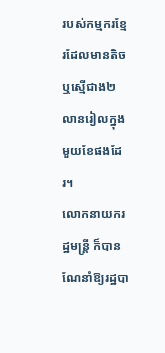របស់កម្មករខ្មែរដែលមានតិច ឬស្មើជាង២លានរៀលក្នុងមួយខែផងដែរ។
លោកនាយករដ្ឋមន្ត្រី ក៏បានណែនាំឱ្យរដ្ឋបា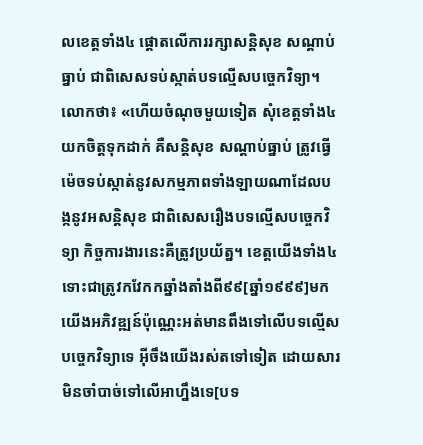លខេត្តទាំង៤ ផ្ដោតលើការរក្សាសន្តិសុខ សណ្ដាប់ធ្នាប់ ជាពិសេសទប់ស្កាត់បទល្មើសបច្ចេកវិទ្យា។
លោកថា៖ «ហើយចំណុចមួយទៀត សុំខេត្តទាំង៤យកចិត្តទុកដាក់ គឺសន្តិសុខ សណ្ដាប់ធ្នាប់ ត្រូវធ្វើម៉េចទប់ស្កាត់នូវសកម្មភាពទាំងឡាយណាដែលបង្កនូវអសន្តិសុខ ជាពិសេសរឿងបទល្មើសបច្ចេកវិទ្យា កិច្ចការងារនេះគឺត្រូវប្រយ័ត្ន។ ខេត្តយើងទាំង៤ ទោះជាត្រូវកវែកកឆ្នាំងតាំងពី៩៩[ឆ្នាំ១៩៩៩]មកយើងអភិវឌ្ឍន៍ប៉ុណ្ណេះអត់មានពឹងទៅលើបទល្មើសបច្ចេកវិទ្យាទេ អ៊ីចឹងយើងរស់តទៅទៀត ដោយសារមិនចាំបាច់ទៅលើអាហ្នឹងទេ[បទ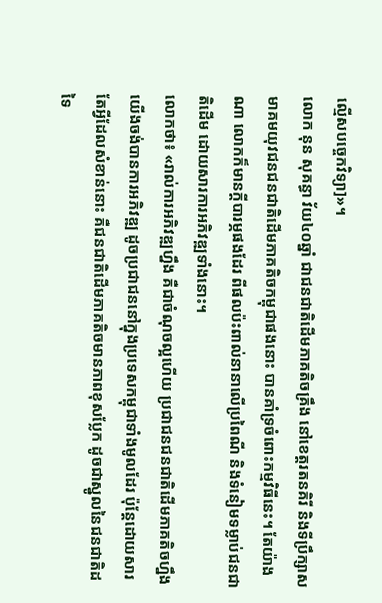ល្មើសបច្ចេកវិទ្យា]»។
លោក នុន សុគន្ធា វ័យ៤០ឆ្នាំ ជាជនជាតិដើមភាគតិចគ្រឹង នៅខេត្តរតនគិរី និងទីប្រឹក្សាសមាគមយុវជនជនជាតិដើមភាគតិចកម្ពុជាផងនោះ បានគាំទ្រចំពោះកម្មវិធីនេះ។ តែយ៉ាងណា លោកក៏មានក្តីបារម្ភផងដែរ ពីផលប៉ះពាល់នានាលើប្រពៃណី និងទំនៀមទម្លាប់ជនជាតិដើម ដោយសារការអភិវឌ្ឍទាំងនោះ។
លោកថា៖ «រាល់ការអភិវឌ្ឍហ្នឹង គឺជាចំណុចល្អហើយ ប្រជាជនជនជាតិដើមភាគតិចហ្នឹង យើងចង់បានការអភិវឌ្ឍ ដូចប្រជាជននៅក្នុងប្រទេសកម្ពុជាទាំងមូលដែរ ប៉ុន្ដែដោយសារតែអ្វីដែលសំខាន់នោះ គឺជនជាតិដើមភាគតិចមានភាពខុសប្លែក ដូចជាស្នូលនៃជនជាតិដទៃ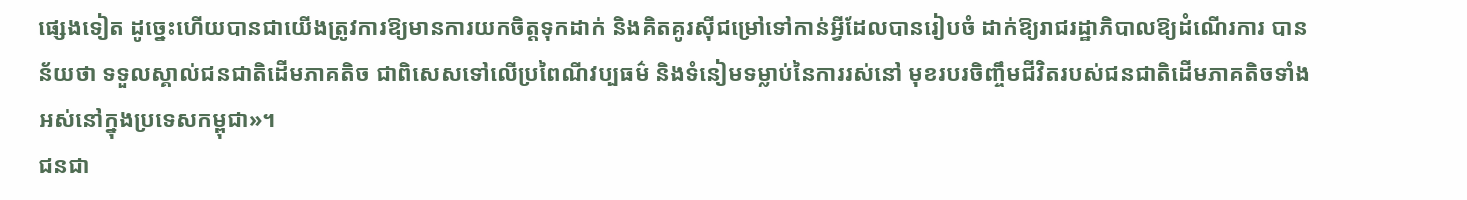ផ្សេងទៀត ដូច្នេះហើយបានជាយើងត្រូវការឱ្យមានការយកចិត្តទុកដាក់ និងគិតគូរស៊ីជម្រៅទៅកាន់អ្វីដែលបានរៀបចំ ដាក់ឱ្យរាជរដ្ឋាភិបាលឱ្យដំណើរការ បានន័យថា ទទួលស្គាល់ជនជាតិដើមភាគតិច ជាពិសេសទៅលើប្រពៃណីវប្បធម៌ និងទំនៀមទម្លាប់នៃការរស់នៅ មុខរបរចិញ្ចឹមជីវិតរបស់ជនជាតិដើមភាគតិចទាំងអស់នៅក្នុងប្រទេសកម្ពុជា»។
ជនជា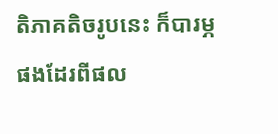តិភាគតិចរូបនេះ ក៏បារម្ភផងដែរពីផល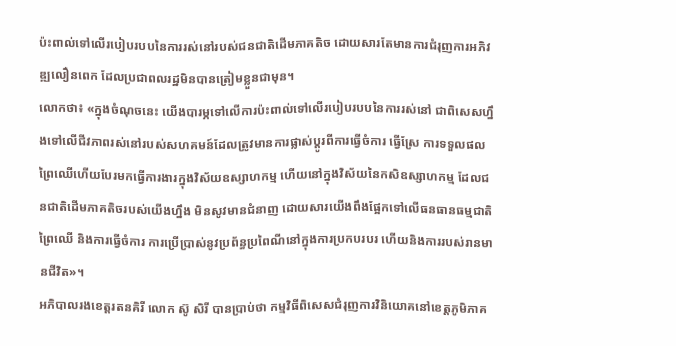ប៉ះពាល់ទៅលើរបៀបរបបនៃការរស់នៅរបស់ជនជាតិដើមភាគតិច ដោយសារតែមានការជំរុញការអភិវឌ្ឍលឿនពេក ដែលប្រជាពលរដ្ឋមិនបានត្រៀមខ្លួនជាមុន។
លោកថា៖ «ក្នុងចំណុចនេះ យើងបារម្ភទៅលើការប៉ះពាល់ទៅលើរបៀបរបបនៃការរស់នៅ ជាពិសេសហ្នឹងទៅលើជីវភាពរស់នៅរបស់សហគមន៍ដែលត្រូវមានការផ្លាស់ប្ដូរពីការធ្វើចំការ ធ្វើស្រែ ការទទួលផលព្រៃឈើហើយបែរមកធ្វើការងារក្នុងវិស័យឧស្សាហកម្ម ហើយនៅក្នុងវិស័យនៃកសិឧស្សាហកម្ម ដែលជនជាតិដើមភាគតិចរបស់យើងហ្នឹង មិនសូវមានជំនាញ ដោយសារយើងពឹងផ្អែកទៅលើធនធានធម្មជាតិ ព្រៃឈើ និងការធ្វើចំការ ការប្រើប្រាស់នូវប្រព័ន្ធប្រពៃណីនៅក្នុងការប្រកបរបរ ហើយនិងការរបស់រានមានជីវិត»។
អភិបាលរងខេត្តរតនគិរី លោក ស៊ូ សិរី បានប្រាប់ថា កម្មវិធីពិសេសជំរុញការវិនិយោគនៅខេត្តភូមិភាគ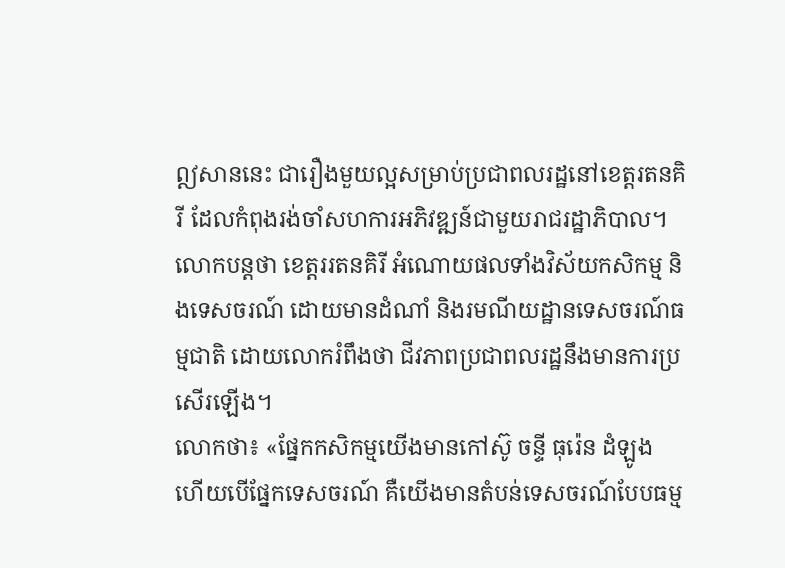ឦសាននេះ ជារឿងមួយល្អសម្រាប់ប្រជាពលរដ្ឋនៅខេត្តរតនគិរី ដែលកំពុងរង់ចាំសហការអភិវឌ្ឍន៍ជាមួយរាជរដ្ឋាភិបាល។ លោកបន្តថា ខេត្តររតនគិរី អំណោយផលទាំងវិស័យកសិកម្ម និងទេសចរណ៍ ដោយមានដំណាំ និងរមណីយដ្ឋានទេសចរណ៍ធម្មជាតិ ដោយលោករំពឹងថា ជីវភាពប្រជាពលរដ្ឋនឹងមានការប្រសើរឡើង។
លោកថា៖ «ផ្នែកកសិកម្មយើងមានកៅស៊ូ ចន្ទី ធុរ៉េន ដំឡូង ហើយបើផ្នែកទេសចរណ៍ គឺយើងមានតំបន់ទេសចរណ៍បែបធម្ម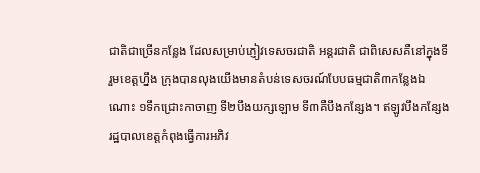ជាតិជាច្រើនកន្លែង ដែលសម្រាប់ភ្ញៀវទេសចរជាតិ អន្តរជាតិ ជាពិសេសគឺនៅក្នុងទីរួមខេត្តហ្នឹង ក្រុងបានលុងយើងមានតំបន់ទេសចរណ៍បែបធម្មជាតិ៣កន្លែងឯណោះ ១ទឹកជ្រោះកាចាញ ទី២បឹងយក្សឡោម ទី៣គឺបឹងកន្សែង។ ឥឡូវបឹងកន្សែង រដ្ឋបាលខេត្តកំពុងធ្វើការអភិវ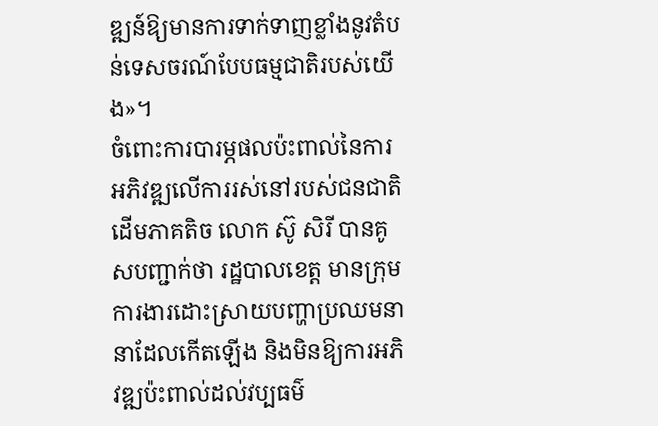ឌ្ឍន៍ឱ្យមានការទាក់ទាញខ្លាំងនូវតំបន់ទេសចរណ៍បែបធម្មជាតិរបស់យើង»។
ចំពោះការបារម្ភផលប៉ះពាល់នៃការអភិវឌ្ឍលើការរស់នៅរបស់ជនជាតិដើមភាគតិច លោក ស៊ូ សិរី បានគូសបញ្ជាក់ថា រដ្ឋបាលខេត្ត មានក្រុមការងារដោះស្រាយបញ្ហាប្រឈមនានាដែលកើតឡើង និងមិនឱ្យការអភិវឌ្ឍប៉ះពាល់ដល់វប្បធម៌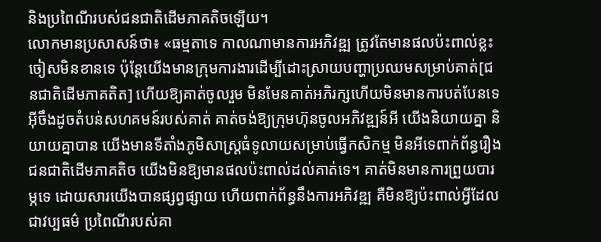និងប្រពៃណីរបស់ជនជាតិដើមភាគតិចឡើយ។
លោកមានប្រសាសន៍ថា៖ «ធម្មតាទេ កាលណាមានការអភិវឌ្ឍ ត្រូវតែមានផលប៉ះពាល់ខ្លះចៀសមិនខានទេ ប៉ុន្តែយើងមានក្រុមការងារដើម្បីដោះស្រាយបញ្ហាប្រឈមសម្រាប់គាត់[ជនជាតិដើមភាគតិត] ហើយឱ្យគាត់ចូលរួម មិនមែនគាត់អភិរក្សហើយមិនមានការបត់បែនទេ អ៊ីចឹងដូចតំបន់សហគមន៍របស់គាត់ គាត់ចង់ឱ្យក្រុមហ៊ុនចូលអភិវឌ្ឍន៍អី យើងនិយាយគ្នា និយាយគ្នាបាន យើងមានទីតាំងភូមិសាស្ត្រធំទូលាយសម្រាប់ធ្វើកសិកម្ម មិនអីទេពាក់ព័ន្ធរឿងជនជាតិដើមភាគតិច យើងមិនឱ្យមានផលប៉ះពាល់ដល់គាត់ទេ។ គាត់មិនមានការព្រួយបារម្ភទេ ដោយសារយើងបានផ្សព្វផ្សាយ ហើយពាក់ព័ន្ធនឹងការអភិវឌ្ឍ គឺមិនឱ្យប៉ះពាល់អ្វីដែលជាវប្បធម៌ ប្រពៃណីរបស់គា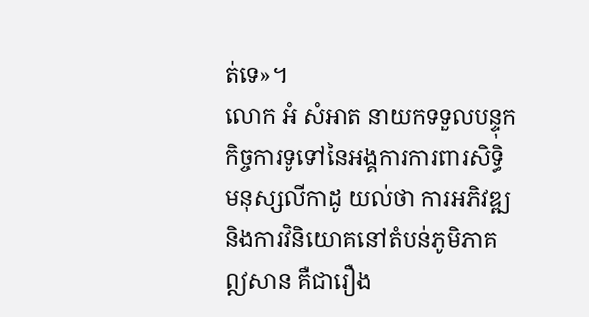ត់ទេ»។
លោក អំ សំអាត នាយកទទួលបន្ទុកកិច្ចការទូទៅនៃអង្គការការពារសិទ្ធិមនុស្សលីកាដូ យល់ថា ការអភិវឌ្ឍ និងការវិនិយោគនៅតំបន់ភូមិភាគឦសាន គឺជារឿង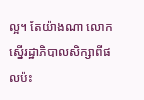ល្អ។ តែយ៉ាងណា លោកស្នើរដ្ឋាភិបាលសិក្សាពីផលប៉ះ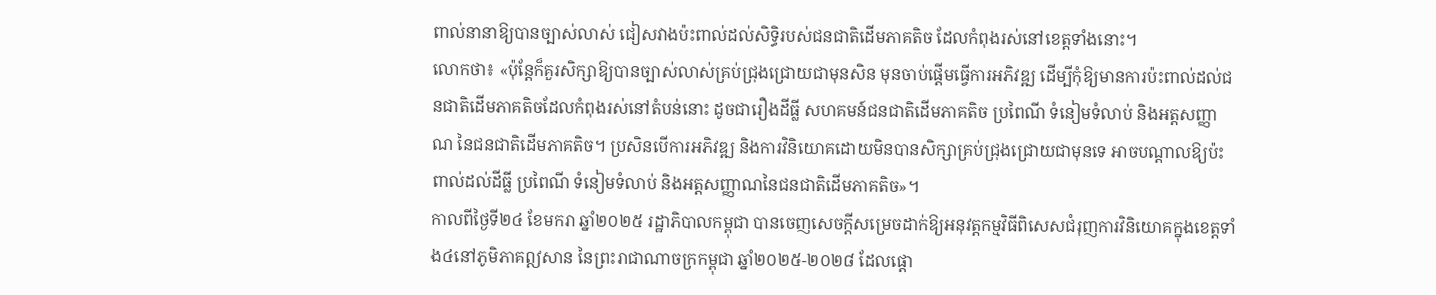ពាល់នានាឱ្យបានច្បាស់លាស់ ជៀសវាងប៉ះពាល់ដល់សិទ្ធិរបស់ជនជាតិដើមភាគតិច ដែលកំពុងរស់នៅខេត្តទាំងនោះ។
លោកថា៖ «ប៉ុន្តែក៏គួរសិក្សាឱ្យបានច្បាស់លាស់គ្រប់ជ្រុងជ្រោយជាមុនសិន មុនចាប់ផ្តើមធ្វើការអភិវឌ្ឍ ដើម្បីកុំឱ្យមានការប៉ះពាល់ដល់ជនជាតិដើមភាគតិចដែលកំពុងរស់នៅតំបន់នោះ ដូចជារឿងដីធ្លី សហគមន៍ជនជាតិដើមភាគតិច ប្រពៃណី ទំនៀមទំលាប់ និងអត្តសញ្ញាណ នៃជនជាតិដើមភាគតិច។ ប្រសិនបើការអភិវឌ្ឍ និងការវិនិយោគដោយមិនបានសិក្សាគ្រប់ជ្រុងជ្រោយជាមុនទេ អាចបណ្តាលឱ្យប៉ះពាល់ដល់ដីធ្លី ប្រពៃណី ទំនៀមទំលាប់ និងអត្តសញ្ញាណនៃជនជាតិដើមភាគតិច»។
កាលពីថ្ងៃទី២៤ ខែមករា ឆ្នាំ២០២៥ រដ្ឋាភិបាលកម្ពុជា បានចេញសេចក្ដីសម្រេចដាក់ឱ្យអនុវត្តកម្មវិធីពិសេសជំរុញការវិនិយោគក្នុងខេត្តទាំង៤នៅភូមិភាគឦសាន នៃព្រះរាជាណាចក្រកម្ពុជា ឆ្នាំ២០២៥-២០២៨ ដែលផ្ដោ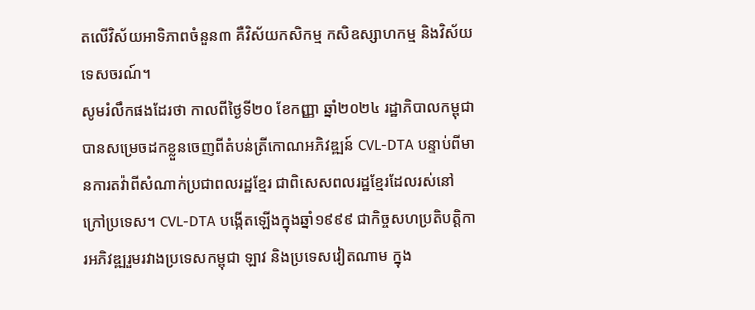តលើវិស័យអាទិភាពចំនួន៣ គឺវិស័យកសិកម្ម កសិឧស្សាហកម្ម និងវិស័យទេសចរណ៍។
សូមរំលឹកផងដែរថា កាលពីថ្ងៃទី២០ ខែកញ្ញា ឆ្នាំ២០២៤ រដ្ឋាភិបាលកម្ពុជា បានសម្រេចដកខ្លួនចេញពីតំបន់ត្រីកោណអភិវឌ្ឍន៍ CVL-DTA បន្ទាប់ពីមានការតវ៉ាពីសំណាក់ប្រជាពលរដ្ឋខ្មែរ ជាពិសេសពលរដ្ឋខ្មែរដែលរស់នៅក្រៅប្រទេស។ CVL-DTA បង្កើតឡើងក្នុងឆ្នាំ១៩៩៩ ជាកិច្ចសហប្រតិបត្តិការអភិវឌ្ឍរួមរវាងប្រទេសកម្ពុជា ឡាវ និងប្រទេសវៀតណាម ក្នុង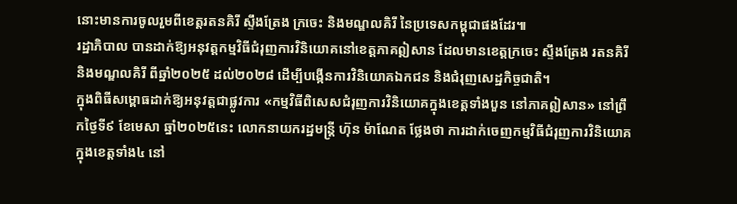នោះមានការចូលរួមពីខេត្តរតនគិរី ស្ទឹងត្រែង ក្រចេះ និងមណ្ឌលគិរី នៃប្រទេសកម្ពុជាផងដែរ៕
រដ្ឋាភិបាល បានដាក់ឱ្យអនុវត្តកម្មវិធីជំរុញការវិនិយោគនៅខេត្តភាគឦសាន ដែលមានខេត្តក្រចេះ ស្ទឹងត្រែង រតនគិរី និងមណ្ឌលគិរី ពីឆ្នាំ២០២៥ ដល់២០២៨ ដើម្បីបង្កើនការវិនិយោគឯកជន និងជំរុញសេដ្ឋកិច្ចជាតិ។
ក្នុងពិធីសម្ពោធដាក់ឱ្យអនុវត្តជាផ្លូវការ «កម្មវិធីពិសេសជំរុញការវិនិយោគក្នុងខេត្តទាំងបួន នៅភាគឦសាន» នៅព្រឹកថ្ងៃទី៩ ខែមេសា ឆ្នាំ២០២៥នេះ លោកនាយករដ្ឋមន្ត្រី ហ៊ុន ម៉ាណែត ថ្លែងថា ការដាក់ចេញកម្មវិធីជំរុញការវិនិយោគក្នុងខេត្តទាំង៤ នៅ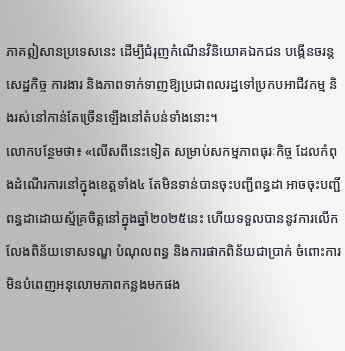ភាគឦសានប្រទេសនេះ ដើម្បីជំរុញកំណើនវិនិយោគឯកជន បង្កើនចរន្តសេដ្ឋកិច្ច ការងារ និងភាពទាក់ទាញឱ្យប្រជាពលរដ្ឋទៅប្រកបអាជីវកម្ម និងរស់នៅកាន់តែច្រើនឡើងនៅតំបន់ទាំងនោះ។
លោកបន្ថែមថា៖ «លើសពីនេះទៀត សម្រាប់សកម្មភាពធុរៈកិច្ច ដែលកំពុងដំណើរការនៅក្នុងខេត្តទាំង៤ តែមិនទាន់បានចុះបញ្ជីពន្ធដា អាចចុះបញ្ជីពន្ធដាដោយស្ម័គ្រចិត្តនៅក្នុងឆ្នាំ២០២៥នេះ ហើយទទួលបាននូវការលើកលែងពិន័យទោសទណ្ឌ បំណុលពន្ធ និងការផាកពិន័យជាប្រាក់ ចំពោះការមិនបំពេញអនុលោមភាពកន្លងមកផង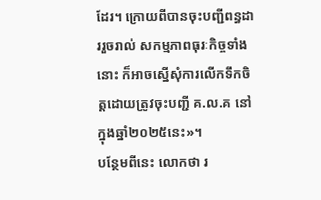ដែរ។ ក្រោយពីបានចុះបញ្ជីពន្ធដាររួចរាល់ សកម្មភាពធុរៈកិច្ចទាំងនោះ ក៏អាចស្នើសុំការលើកទឹកចិត្តដោយត្រូវចុះបញ្ជី គ.ល.គ នៅក្នុងឆ្នាំ២០២៥នេះ»។
បន្ថែមពីនេះ លោកថា រ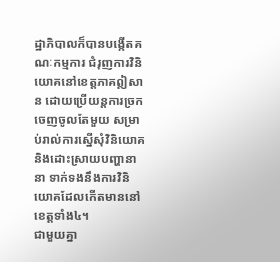ដ្ឋាភិបាលក៏បានបង្កើតគណៈកម្មការ ជំរុញការវិនិយោគនៅខេត្តភាគឦសាន ដោយប្រើយន្តការច្រកចេញចូលតែមួយ សម្រាប់រាល់ការស្នើសុំវិនិយោគ និងដោះស្រាយបញ្ហានានា ទាក់ទងនឹងការវិនិយោគដែលកើតមាននៅខេត្តទាំង៤។
ជាមួយគ្នា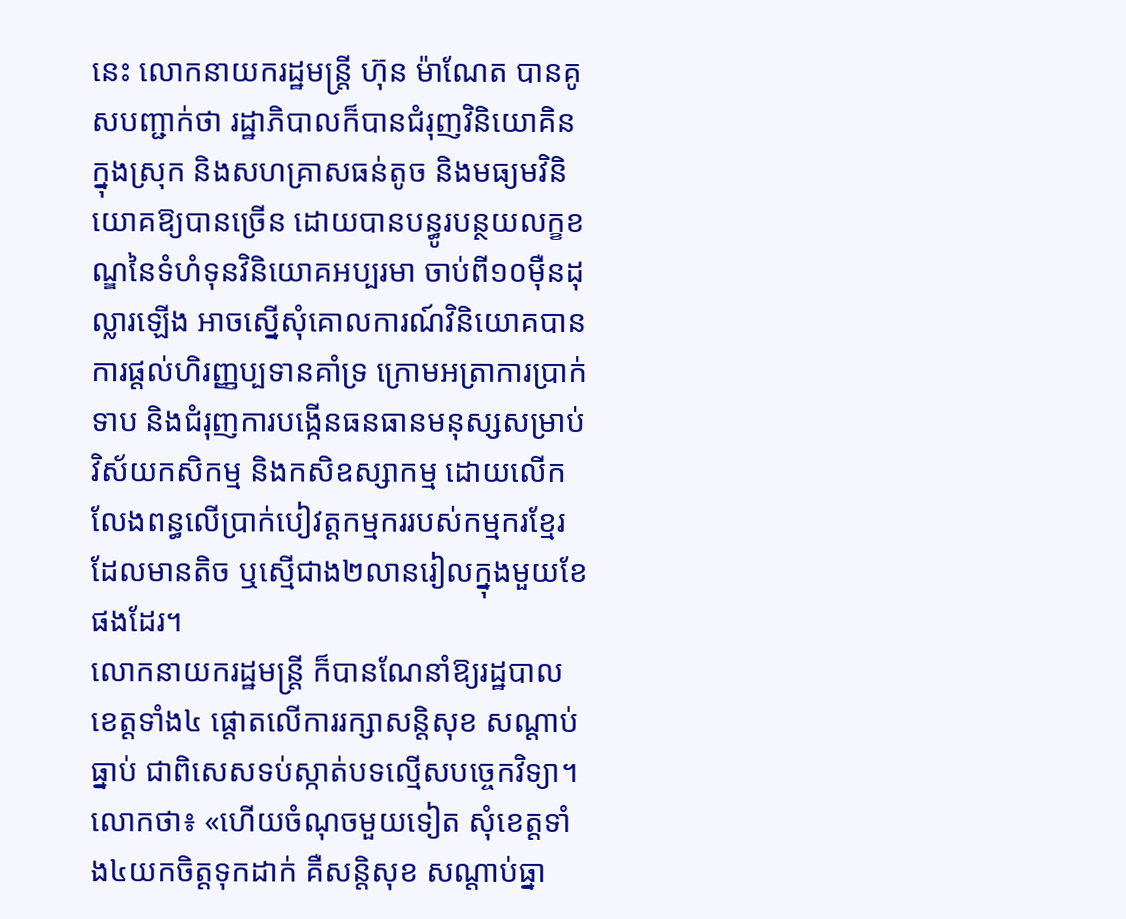នេះ លោកនាយករដ្ឋមន្ត្រី ហ៊ុន ម៉ាណែត បានគូសបញ្ជាក់ថា រដ្ឋាភិបាលក៏បានជំរុញវិនិយោគិនក្នុងស្រុក និងសហគ្រាសធន់តូច និងមធ្យមវិនិយោគឱ្យបានច្រើន ដោយបានបន្ធូរបន្ថយលក្ខខណ្ឌនៃទំហំទុនវិនិយោគអប្បរមា ចាប់ពី១០ម៉ឺនដុល្លារឡើង អាចស្នើសុំគោលការណ៍វិនិយោគបាន ការផ្ដល់ហិរញ្ញប្បទានគាំទ្រ ក្រោមអត្រាការប្រាក់ទាប និងជំរុញការបង្កើនធនធានមនុស្សសម្រាប់វិស័យកសិកម្ម និងកសិឧស្សាកម្ម ដោយលើកលែងពន្ធលើប្រាក់បៀវត្តកម្មកររបស់កម្មករខ្មែរដែលមានតិច ឬស្មើជាង២លានរៀលក្នុងមួយខែផងដែរ។
លោកនាយករដ្ឋមន្ត្រី ក៏បានណែនាំឱ្យរដ្ឋបាលខេត្តទាំង៤ ផ្ដោតលើការរក្សាសន្តិសុខ សណ្ដាប់ធ្នាប់ ជាពិសេសទប់ស្កាត់បទល្មើសបច្ចេកវិទ្យា។
លោកថា៖ «ហើយចំណុចមួយទៀត សុំខេត្តទាំង៤យកចិត្តទុកដាក់ គឺសន្តិសុខ សណ្ដាប់ធ្នា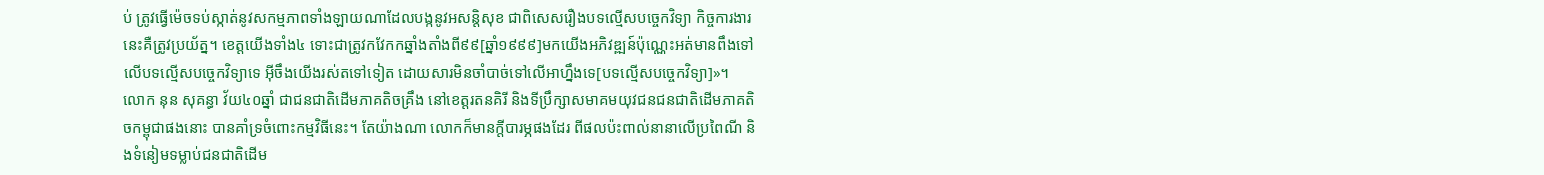ប់ ត្រូវធ្វើម៉េចទប់ស្កាត់នូវសកម្មភាពទាំងឡាយណាដែលបង្កនូវអសន្តិសុខ ជាពិសេសរឿងបទល្មើសបច្ចេកវិទ្យា កិច្ចការងារនេះគឺត្រូវប្រយ័ត្ន។ ខេត្តយើងទាំង៤ ទោះជាត្រូវកវែកកឆ្នាំងតាំងពី៩៩[ឆ្នាំ១៩៩៩]មកយើងអភិវឌ្ឍន៍ប៉ុណ្ណេះអត់មានពឹងទៅលើបទល្មើសបច្ចេកវិទ្យាទេ អ៊ីចឹងយើងរស់តទៅទៀត ដោយសារមិនចាំបាច់ទៅលើអាហ្នឹងទេ[បទល្មើសបច្ចេកវិទ្យា]»។
លោក នុន សុគន្ធា វ័យ៤០ឆ្នាំ ជាជនជាតិដើមភាគតិចគ្រឹង នៅខេត្តរតនគិរី និងទីប្រឹក្សាសមាគមយុវជនជនជាតិដើមភាគតិចកម្ពុជាផងនោះ បានគាំទ្រចំពោះកម្មវិធីនេះ។ តែយ៉ាងណា លោកក៏មានក្តីបារម្ភផងដែរ ពីផលប៉ះពាល់នានាលើប្រពៃណី និងទំនៀមទម្លាប់ជនជាតិដើម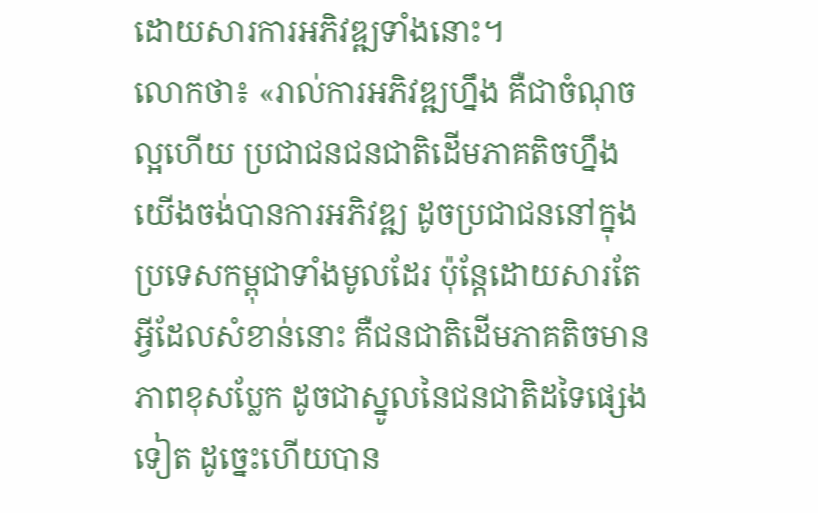ដោយសារការអភិវឌ្ឍទាំងនោះ។
លោកថា៖ «រាល់ការអភិវឌ្ឍហ្នឹង គឺជាចំណុចល្អហើយ ប្រជាជនជនជាតិដើមភាគតិចហ្នឹង យើងចង់បានការអភិវឌ្ឍ ដូចប្រជាជននៅក្នុងប្រទេសកម្ពុជាទាំងមូលដែរ ប៉ុន្ដែដោយសារតែអ្វីដែលសំខាន់នោះ គឺជនជាតិដើមភាគតិចមានភាពខុសប្លែក ដូចជាស្នូលនៃជនជាតិដទៃផ្សេងទៀត ដូច្នេះហើយបាន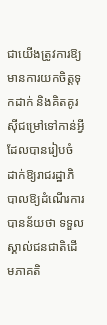ជាយើងត្រូវការឱ្យមានការយកចិត្តទុកដាក់ និងគិតគូរស៊ីជម្រៅទៅកាន់អ្វីដែលបានរៀបចំ ដាក់ឱ្យរាជរដ្ឋាភិបាលឱ្យដំណើរការ បានន័យថា ទទួលស្គាល់ជនជាតិដើមភាគតិ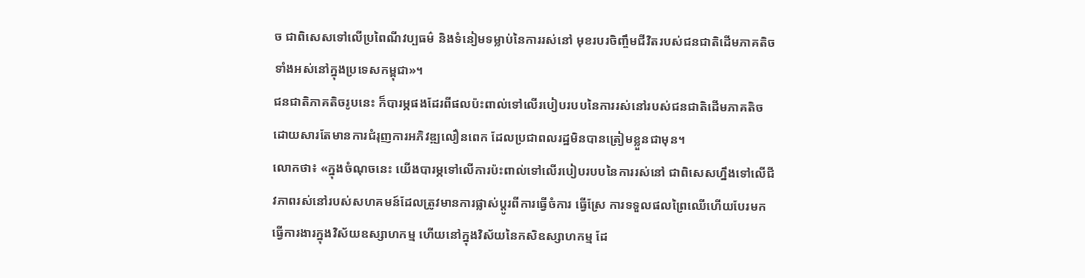ច ជាពិសេសទៅលើប្រពៃណីវប្បធម៌ និងទំនៀមទម្លាប់នៃការរស់នៅ មុខរបរចិញ្ចឹមជីវិតរបស់ជនជាតិដើមភាគតិចទាំងអស់នៅក្នុងប្រទេសកម្ពុជា»។
ជនជាតិភាគតិចរូបនេះ ក៏បារម្ភផងដែរពីផលប៉ះពាល់ទៅលើរបៀបរបបនៃការរស់នៅរបស់ជនជាតិដើមភាគតិច ដោយសារតែមានការជំរុញការអភិវឌ្ឍលឿនពេក ដែលប្រជាពលរដ្ឋមិនបានត្រៀមខ្លួនជាមុន។
លោកថា៖ «ក្នុងចំណុចនេះ យើងបារម្ភទៅលើការប៉ះពាល់ទៅលើរបៀបរបបនៃការរស់នៅ ជាពិសេសហ្នឹងទៅលើជីវភាពរស់នៅរបស់សហគមន៍ដែលត្រូវមានការផ្លាស់ប្ដូរពីការធ្វើចំការ ធ្វើស្រែ ការទទួលផលព្រៃឈើហើយបែរមកធ្វើការងារក្នុងវិស័យឧស្សាហកម្ម ហើយនៅក្នុងវិស័យនៃកសិឧស្សាហកម្ម ដែ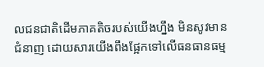លជនជាតិដើមភាគតិចរបស់យើងហ្នឹង មិនសូវមានជំនាញ ដោយសារយើងពឹងផ្អែកទៅលើធនធានធម្ម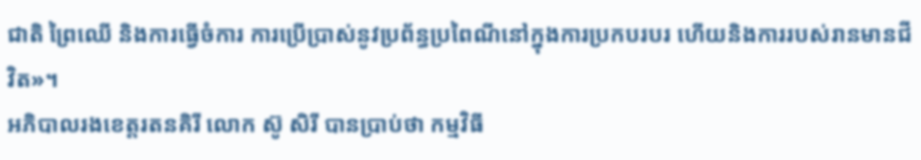ជាតិ ព្រៃឈើ និងការធ្វើចំការ ការប្រើប្រាស់នូវប្រព័ន្ធប្រពៃណីនៅក្នុងការប្រកបរបរ ហើយនិងការរបស់រានមានជីវិត»។
អភិបាលរងខេត្តរតនគិរី លោក ស៊ូ សិរី បានប្រាប់ថា កម្មវិធី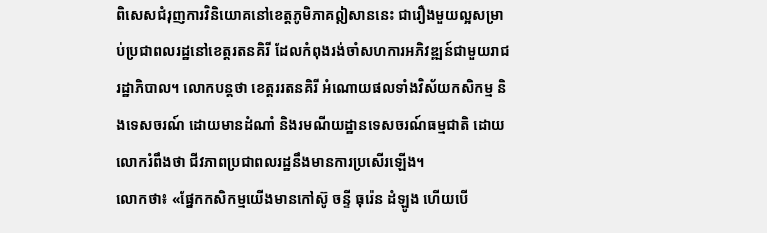ពិសេសជំរុញការវិនិយោគនៅខេត្តភូមិភាគឦសាននេះ ជារឿងមួយល្អសម្រាប់ប្រជាពលរដ្ឋនៅខេត្តរតនគិរី ដែលកំពុងរង់ចាំសហការអភិវឌ្ឍន៍ជាមួយរាជរដ្ឋាភិបាល។ លោកបន្តថា ខេត្តររតនគិរី អំណោយផលទាំងវិស័យកសិកម្ម និងទេសចរណ៍ ដោយមានដំណាំ និងរមណីយដ្ឋានទេសចរណ៍ធម្មជាតិ ដោយលោករំពឹងថា ជីវភាពប្រជាពលរដ្ឋនឹងមានការប្រសើរឡើង។
លោកថា៖ «ផ្នែកកសិកម្មយើងមានកៅស៊ូ ចន្ទី ធុរ៉េន ដំឡូង ហើយបើ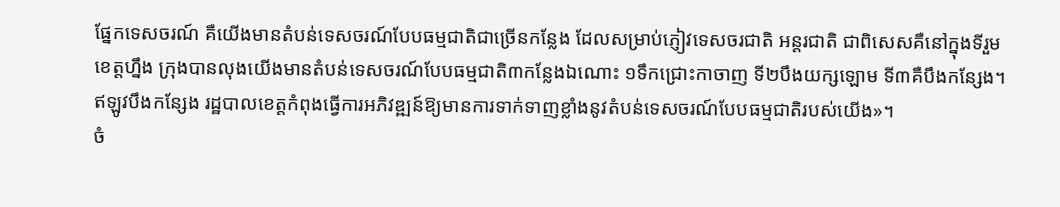ផ្នែកទេសចរណ៍ គឺយើងមានតំបន់ទេសចរណ៍បែបធម្មជាតិជាច្រើនកន្លែង ដែលសម្រាប់ភ្ញៀវទេសចរជាតិ អន្តរជាតិ ជាពិសេសគឺនៅក្នុងទីរួមខេត្តហ្នឹង ក្រុងបានលុងយើងមានតំបន់ទេសចរណ៍បែបធម្មជាតិ៣កន្លែងឯណោះ ១ទឹកជ្រោះកាចាញ ទី២បឹងយក្សឡោម ទី៣គឺបឹងកន្សែង។ ឥឡូវបឹងកន្សែង រដ្ឋបាលខេត្តកំពុងធ្វើការអភិវឌ្ឍន៍ឱ្យមានការទាក់ទាញខ្លាំងនូវតំបន់ទេសចរណ៍បែបធម្មជាតិរបស់យើង»។
ចំ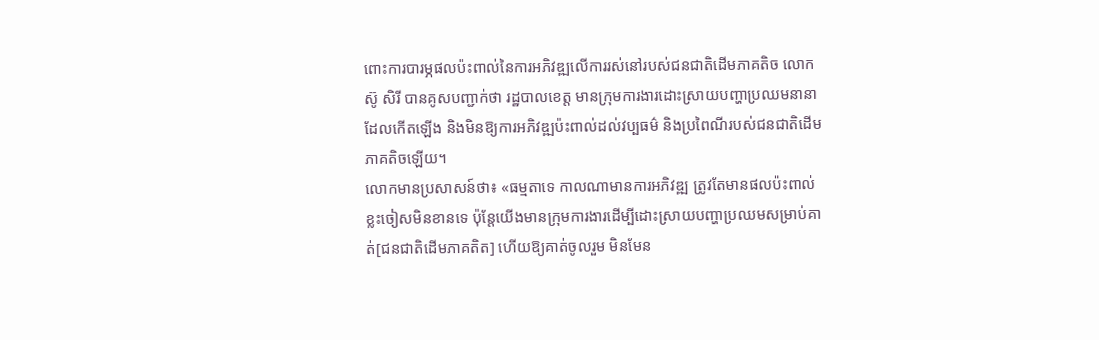ពោះការបារម្ភផលប៉ះពាល់នៃការអភិវឌ្ឍលើការរស់នៅរបស់ជនជាតិដើមភាគតិច លោក ស៊ូ សិរី បានគូសបញ្ជាក់ថា រដ្ឋបាលខេត្ត មានក្រុមការងារដោះស្រាយបញ្ហាប្រឈមនានាដែលកើតឡើង និងមិនឱ្យការអភិវឌ្ឍប៉ះពាល់ដល់វប្បធម៌ និងប្រពៃណីរបស់ជនជាតិដើមភាគតិចឡើយ។
លោកមានប្រសាសន៍ថា៖ «ធម្មតាទេ កាលណាមានការអភិវឌ្ឍ ត្រូវតែមានផលប៉ះពាល់ខ្លះចៀសមិនខានទេ ប៉ុន្តែយើងមានក្រុមការងារដើម្បីដោះស្រាយបញ្ហាប្រឈមសម្រាប់គាត់[ជនជាតិដើមភាគតិត] ហើយឱ្យគាត់ចូលរួម មិនមែន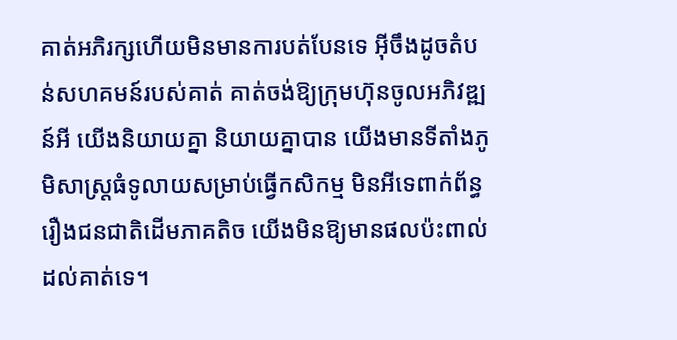គាត់អភិរក្សហើយមិនមានការបត់បែនទេ អ៊ីចឹងដូចតំបន់សហគមន៍របស់គាត់ គាត់ចង់ឱ្យក្រុមហ៊ុនចូលអភិវឌ្ឍន៍អី យើងនិយាយគ្នា និយាយគ្នាបាន យើងមានទីតាំងភូមិសាស្ត្រធំទូលាយសម្រាប់ធ្វើកសិកម្ម មិនអីទេពាក់ព័ន្ធរឿងជនជាតិដើមភាគតិច យើងមិនឱ្យមានផលប៉ះពាល់ដល់គាត់ទេ។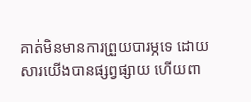គាត់មិនមានការព្រួយបារម្ភទេ ដោយសារយើងបានផ្សព្វផ្សាយ ហើយពា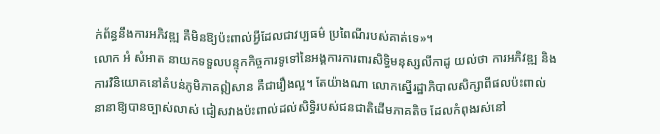ក់ព័ន្ធនឹងការអភិវឌ្ឍ គឺមិនឱ្យប៉ះពាល់អ្វីដែលជាវប្បធម៌ ប្រពៃណីរបស់គាត់ទេ»។
លោក អំ សំអាត នាយកទទួលបន្ទុកកិច្ចការទូទៅនៃអង្គការការពារសិទ្ធិមនុស្សលីកាដូ យល់ថា ការអភិវឌ្ឍ និងការវិនិយោគនៅតំបន់ភូមិភាគឦសាន គឺជារឿងល្អ។ តែយ៉ាងណា លោកស្នើរដ្ឋាភិបាលសិក្សាពីផលប៉ះពាល់នានាឱ្យបានច្បាស់លាស់ ជៀសវាងប៉ះពាល់ដល់សិទ្ធិរបស់ជនជាតិដើមភាគតិច ដែលកំពុងរស់នៅ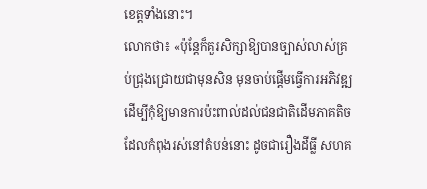ខេត្តទាំងនោះ។
លោកថា៖ «ប៉ុន្តែក៏គួរសិក្សាឱ្យបានច្បាស់លាស់គ្រប់ជ្រុងជ្រោយជាមុនសិន មុនចាប់ផ្តើមធ្វើការអភិវឌ្ឍ ដើម្បីកុំឱ្យមានការប៉ះពាល់ដល់ជនជាតិដើមភាគតិចដែលកំពុងរស់នៅតំបន់នោះ ដូចជារឿងដីធ្លី សហគ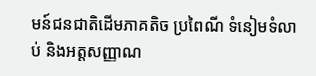មន៍ជនជាតិដើមភាគតិច ប្រពៃណី ទំនៀមទំលាប់ និងអត្តសញ្ញាណ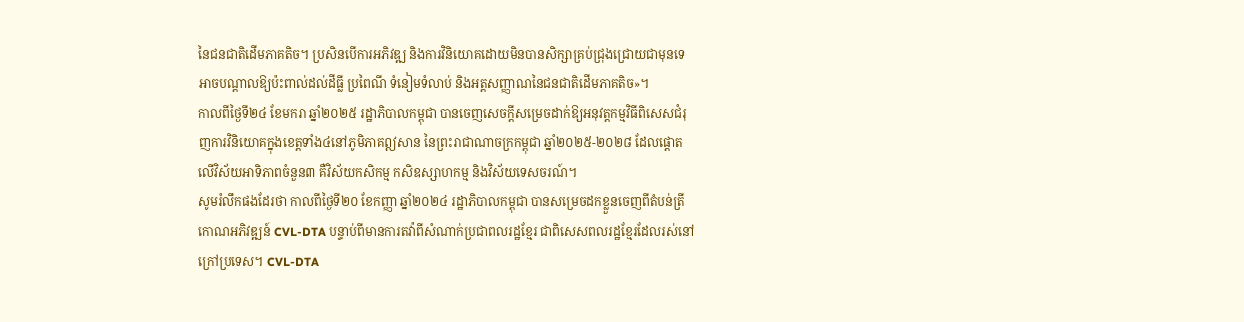នៃជនជាតិដើមភាគតិច។ ប្រសិនបើការអភិវឌ្ឍ និងការវិនិយោគដោយមិនបានសិក្សាគ្រប់ជ្រុងជ្រោយជាមុនទេ អាចបណ្តាលឱ្យប៉ះពាល់ដល់ដីធ្លី ប្រពៃណី ទំនៀមទំលាប់ និងអត្តសញ្ញាណនៃជនជាតិដើមភាគតិច»។
កាលពីថ្ងៃទី២៤ ខែមករា ឆ្នាំ២០២៥ រដ្ឋាភិបាលកម្ពុជា បានចេញសេចក្ដីសម្រេចដាក់ឱ្យអនុវត្តកម្មវិធីពិសេសជំរុញការវិនិយោគក្នុងខេត្តទាំង៤នៅភូមិភាគឦសាន នៃព្រះរាជាណាចក្រកម្ពុជា ឆ្នាំ២០២៥-២០២៨ ដែលផ្ដោតលើវិស័យអាទិភាពចំនួន៣ គឺវិស័យកសិកម្ម កសិឧស្សាហកម្ម និងវិស័យទេសចរណ៍។
សូមរំលឹកផងដែរថា កាលពីថ្ងៃទី២០ ខែកញ្ញា ឆ្នាំ២០២៤ រដ្ឋាភិបាលកម្ពុជា បានសម្រេចដកខ្លួនចេញពីតំបន់ត្រីកោណអភិវឌ្ឍន៍ CVL-DTA បន្ទាប់ពីមានការតវ៉ាពីសំណាក់ប្រជាពលរដ្ឋខ្មែរ ជាពិសេសពលរដ្ឋខ្មែរដែលរស់នៅក្រៅប្រទេស។ CVL-DTA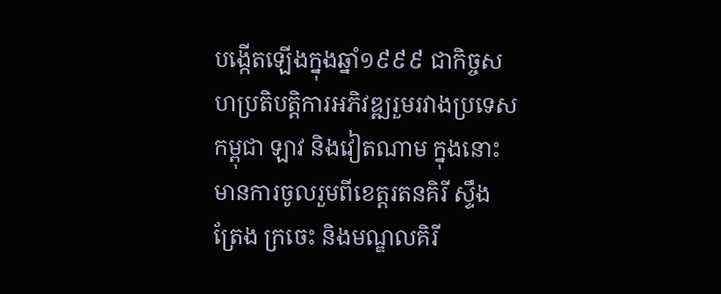បង្កើតឡើងក្នុងឆ្នាំ១៩៩៩ ជាកិច្ចសហប្រតិបត្តិការអភិវឌ្ឍរួមរវាងប្រទេសកម្ពុជា ឡាវ និងវៀតណាម ក្នុងនោះមានការចូលរួមពីខេត្តរតនគិរី ស្ទឹងត្រែង ក្រចេះ និងមណ្ឌលគិរី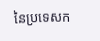នៃប្រទេសក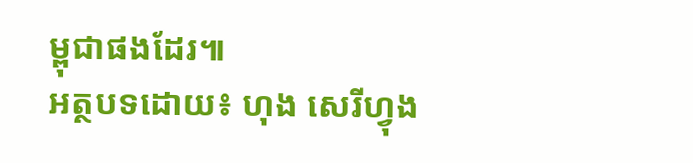ម្ពុជាផងដែរ៕
អត្ថបទដោយ៖ ហុង សេរីហ្វុង